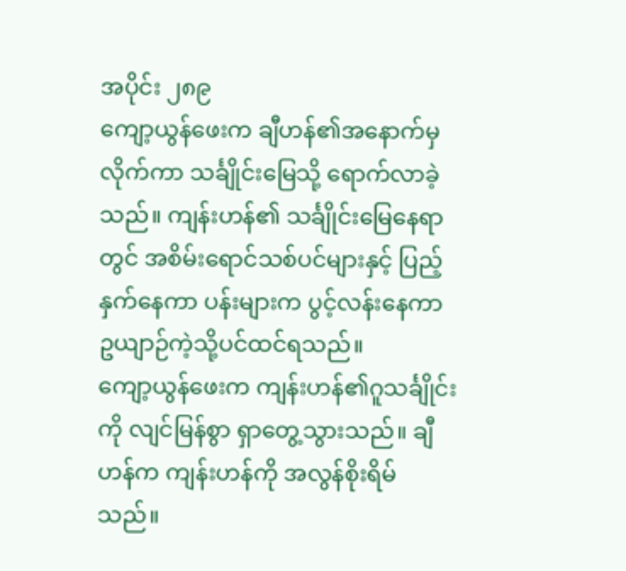အပိုင်း ၂၈၉
ကျော့ယွန်ဖေးက ချီဟန်၏အနောက်မှ လိုက်ကာ သင်္ချိုင်းမြေသို့ ရောက်လာခဲ့သည်။ ကျန်းဟန်၏ သင်္ချိုင်းမြေနေရာတွင် အစိမ်းရောင်သစ်ပင်များနှင့် ပြည့်နှက်နေကာ ပန်းများက ပွင့်လန်းနေကာ ဥယျာဉ်ကဲ့သို့ပင်ထင်ရသည်။
ကျော့ယွန်ဖေးက ကျန်းဟန်၏ဂူသင်္ချိုင်းကို လျင်မြန်စွာ ရှာတွေ့သွားသည်။ ချီဟန်က ကျန်းဟန်ကို အလွန်စိုးရိမ်သည်။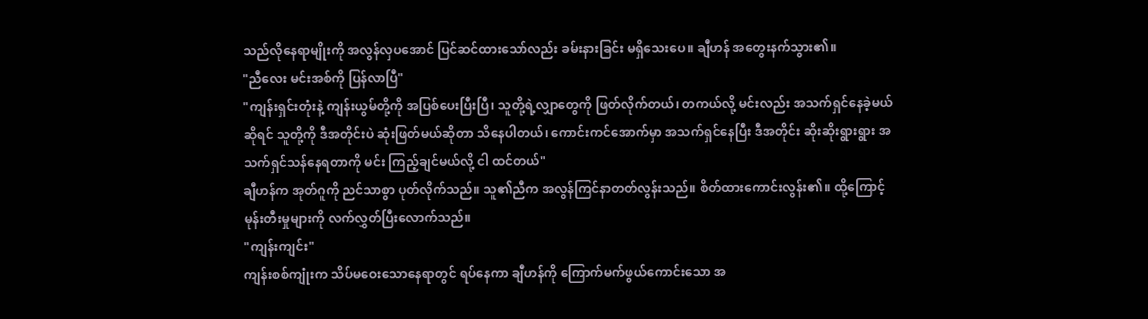သည်လိုနေရာမျိုးကို အလွန်လှပအောင် ပြင်ဆင်ထားသော်လည်း ခမ်းနားခြင်း မရှိသေးပေ။ ချီဟန် အတွေးနက်သွား၏။
"ညီလေး မင်းအစ်ကို ပြန်လာပြီ"
"ကျန်းရှင်းတုံးနဲ့ ကျန်းယွမ်တို့ကို အပြစ်ပေးပြီးပြီ၊ သူတို့ရဲ့လျှာတွေကို ဖြတ်လိုက်တယ်၊ တကယ်လို့ မင်းလည်း အသက်ရှင်နေခဲ့မယ်ဆိုရင် သူတို့ကို ဒီအတိုင်းပဲ ဆုံးဖြတ်မယ်ဆိုတာ သိနေပါတယ်၊ ကောင်းကင်အောက်မှာ အသက်ရှင်နေပြီး ဒီအတိုင်း ဆိုးဆိုးရွားရွား အသက်ရှင်သန်နေရတာကို မင်း ကြည့်ချင်မယ်လို့ ငါ ထင်တယ်"
ချီဟန်က အုတ်ဂူကို ညင်သာစွာ ပုတ်လိုက်သည်။ သူ၏ညီက အလွန်ကြင်နာတတ်လွန်းသည်။ စိတ်ထားကောင်းလွန်း၏။ ထို့ကြောင့် မုန်းတီးမှုများကို လက်လွှတ်ပြီးလောက်သည်။
"ကျန်းကျင်း"
ကျန်းစစ်ကျုံးက သိပ်မဝေးသောနေရာတွင် ရပ်နေကာ ချီဟန်ကို ကြောက်မက်ဖွယ်ကောင်းသော အ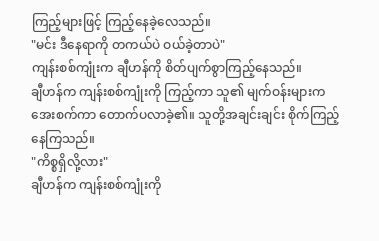ကြည့်များဖြင့် ကြည့်နေခဲ့လေသည်။
"မင်း ဒီနေရာကို တကယ်ပဲ ဝယ်ခဲ့တာပဲ"
ကျန်းစစ်ကျုံးက ချီဟန်ကို စိတ်ပျက်စွာကြည့်နေသည်။
ချီဟန်က ကျန်းစစ်ကျုံးကို ကြည့်ကာ သူ၏ မျက်ဝန်းများက အေးစက်ကာ တောက်ပလာခဲ့၏။ သူတို့အချင်းချင်း စိုက်ကြည့်နေကြသည်။
"ကိစ္စရှိလို့လား"
ချီဟန်က ကျန်းစစ်ကျုံးကို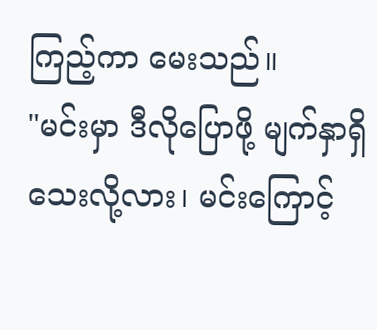ကြည့်ကာ မေးသည်။
"မင်းမှာ ဒီလိုပြောဖို့ မျက်နှာရှိသေးလို့လား၊ မင်းကြောင့်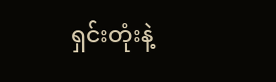ရှင်းတုံးနဲ့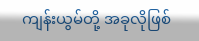ကျန်းယွမ်တို့ အခုလိုဖြစ်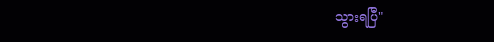သွားရပြီ"